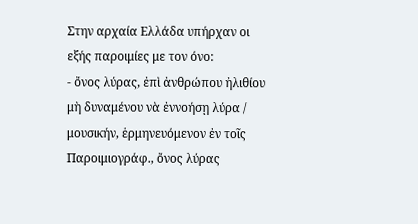Στην αρχαία Ελλάδα υπήρχαν οι εξής παροιμίες με τον όνο:
- ὄνος λύρας, ἐπὶ ἀνθρώπου ἠλιθίου μὴ δυναμένου νὰ ἐννοήσῃ λύρα / μουσικήν, ἑρμηνευόμενον ἐν τοῖς Παροιμιογράφ., ὄνος λύρας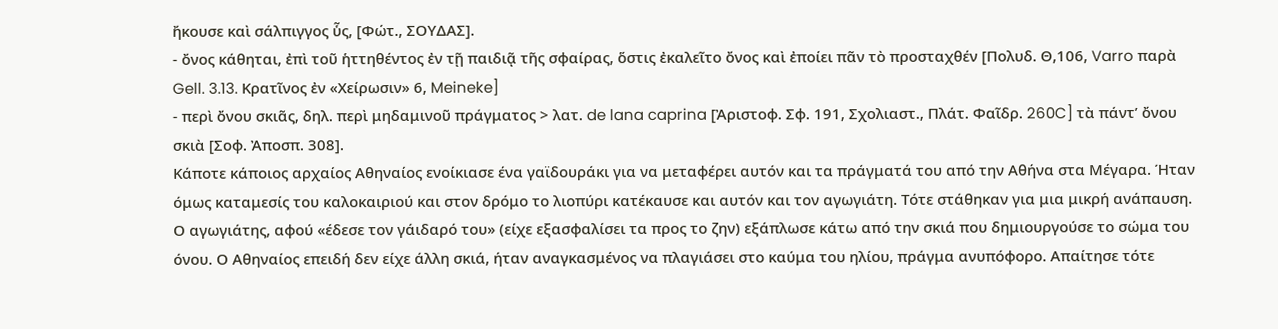ἤκουσε καὶ σάλπιγγος ὗς, [Φώτ., ΣΟΥΔΑΣ].
- ὄνος κάθηται, ἐπὶ τοῦ ἡττηθέντος ἐν τῇ παιδιᾷ τῆς σφαίρας, ὅστις ἐκαλεῖτο ὄνος καὶ ἐποίει πᾶν τὸ προσταχθέν [Πολυδ. Θ,106, Varro παρὰ Gell. 3.13. Κρατῖνος ἐν «Χείρωσιν» 6, Meineke]
- περὶ ὄνου σκιᾶς, δηλ. περὶ μηδαμινοῦ πράγματος > λατ. de lana caprina [Ἀριστοφ. Σφ. 191, Σχολιαστ., Πλάτ. Φαῖδρ. 260C] τὰ πάντ’ ὄνου σκιὰ [Σοφ. Ἀποσπ. 308].
Κάποτε κάποιος αρχαίος Αθηναίος ενοίκιασε ένα γαϊδουράκι για να μεταφέρει αυτόν και τα πράγματά του από την Αθήνα στα Μέγαρα. Ήταν όμως καταμεσίς του καλοκαιριού και στον δρόμο το λιοπύρι κατέκαυσε και αυτόν και τον αγωγιάτη. Τότε στάθηκαν για μια μικρή ανάπαυση. Ο αγωγιάτης, αφού «έδεσε τον γάιδαρό του» (είχε εξασφαλίσει τα προς το ζην) εξάπλωσε κάτω από την σκιά που δημιουργούσε το σώμα του όνου. Ο Αθηναίος επειδή δεν είχε άλλη σκιά, ήταν αναγκασμένος να πλαγιάσει στο καύμα του ηλίου, πράγμα ανυπόφορο. Απαίτησε τότε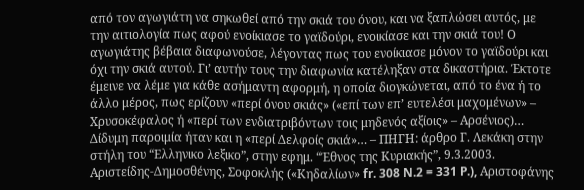από τον αγωγιάτη να σηκωθεί από την σκιά του όνου, και να ξαπλώσει αυτός, με την αιτιολογία πως αφού ενοίκιασε το γαϊδούρι, ενοικίασε και την σκιά του! Ο αγωγιάτης βέβαια διαφωνούσε, λέγοντας πως του ενοίκιασε μόνον το γαϊδούρι και όχι την σκιά αυτού. Γι’ αυτήν τους την διαφωνία κατέληξαν στα δικαστήρια. Έκτοτε έμεινε να λέμε για κάθε ασήμαντη αφορμή, η οποία διογκώνεται, από το ένα ή το άλλο μέρος, πως ερίζουν «περί όνου σκιάς» («επί των επ’ ευτελέσι μαχομένων» – Χρυσοκέφαλος ή «περί των ενδιατριβόντων τοις μηδενός αξίοις» – Αρσένιος)… Δίδυμη παροιμία ήταν και η «περί Δελφοίς σκιά»… – ΠΗΓΗ: άρθρο Γ. Λεκάκη στην στήλη του “Ελληνικο λεξικο”, στην εφημ. “Έθνος της Κυριακής”, 9.3.2003. Αριστείδης-Δημοσθένης, Σοφοκλής («Κηδαλίων» fr. 308 N.2 = 331 P.), Αριστοφάνης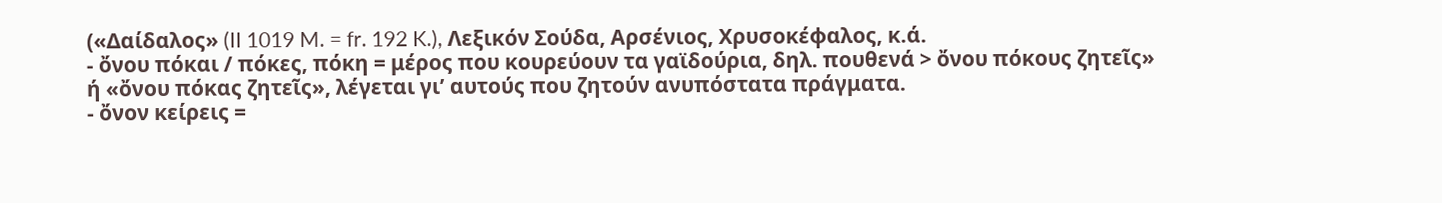(«Δαίδαλος» (II 1019 M. = fr. 192 K.), Λεξικόν Σούδα, Αρσένιος, Χρυσοκέφαλος, κ.ά.
- ὄνου πόκαι / πόκες, πόκη = μέρος που κουρεύουν τα γαϊδούρια, δηλ. πουθενά > ὄνου πόκους ζητεῖς» ή «ὄνου πόκας ζητεῖς», λέγεται γι’ αυτούς που ζητούν ανυπόστατα πράγματα.
- ὄνον κείρεις =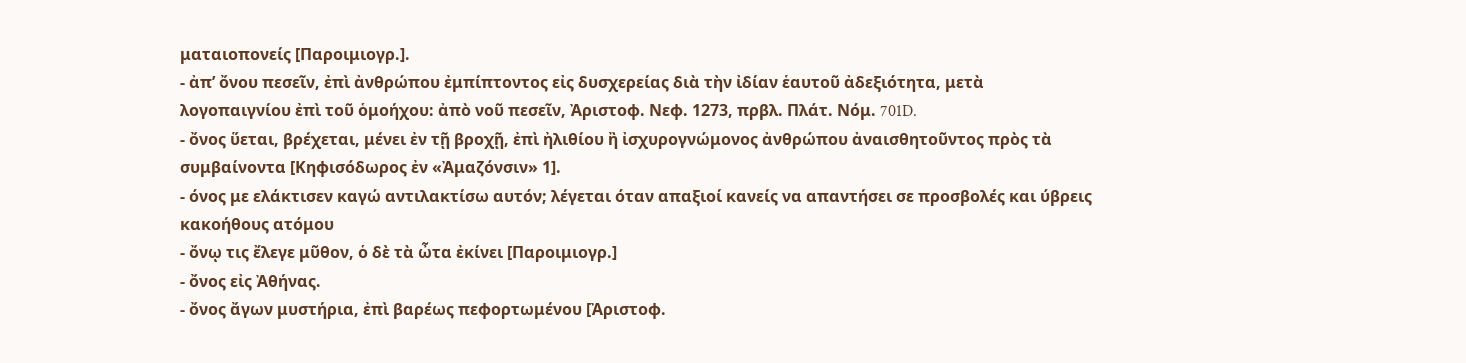ματαιοπονείς [Παροιμιογρ.].
- ἀπ’ ὄνου πεσεῖν, ἐπὶ ἀνθρώπου ἐμπίπτοντος εἰς δυσχερείας διὰ τὴν ἰδίαν ἑαυτοῦ ἀδεξιότητα, μετὰ λογοπαιγνίου ἐπὶ τοῦ ὁμοήχου: ἀπὸ νοῦ πεσεῖν, Ἀριστοφ. Νεφ. 1273, πρβλ. Πλάτ. Νόμ. 701D.
- ὄνος ὕεται, βρέχεται, μένει ἐν τῇ βροχῇ, ἐπὶ ἠλιθίου ἢ ἰσχυρογνώμονος ἀνθρώπου ἀναισθητοῦντος πρὸς τὰ συμβαίνοντα [Κηφισόδωρος ἐν «Ἀμαζόνσιν» 1].
- όνος με ελάκτισεν καγώ αντιλακτίσω αυτόν; λέγεται όταν απαξιοί κανείς να απαντήσει σε προσβολές και ύβρεις κακοήθους ατόμου
- ὄνῳ τις ἔλεγε μῦθον, ὁ δὲ τὰ ὦτα ἐκίνει [Παροιμιογρ.]
- ὄνος εἰς Ἀθήνας.
- ὄνος ἄγων μυστήρια, ἐπὶ βαρέως πεφορτωμένου [Ἀριστοφ.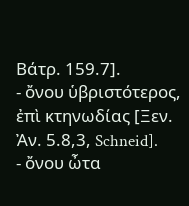Βάτρ. 159.7].
- ὄνου ὑβριστότερος, ἐπὶ κτηνωδίας [Ξεν. Ἀν. 5.8,3, Schneid].
- ὄνου ὦτα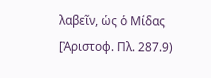λαβεῖν, ὡς ὁ Μίδας [Ἀριστοφ. Πλ. 287.9)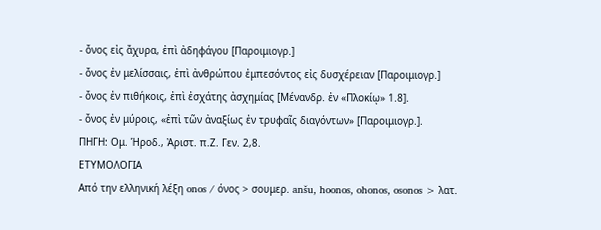- ὄνος εἰς ἄχυρα, ἐπὶ ἀδηφάγου [Παροιμιογρ.]
- ὄνος ἐν μελίσσαις, ἐπὶ ἀνθρώπου ἐμπεσόντος εἰς δυσχέρειαν [Παροιμιογρ.]
- ὄνος ἐν πιθήκοις, ἐπὶ ἐσχάτης ἀσχημίας [Μένανδρ. ἐν «Πλοκίῳ» 1.8].
- ὄνος ἐν μύροις, «ἐπὶ τῶν ἀναξίως ἐν τρυφαῖς διαγόντων» [Παροιμιογρ.].
ΠΗΓΗ: Ομ. Ἡροδ., Ἀριστ. π.Ζ. Γεν. 2,8.
ΕΤΥΜΟΛΟΓΙΑ
Από την ελληνική λέξη onos / όνος > σουμερ. anšu, hoonos, ohonos, osonos > λατ.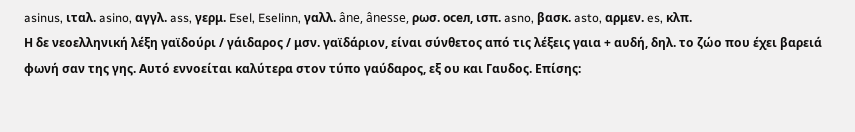asinus, ιταλ. asino, αγγλ. ass, γερμ. Esel, Eselinn, γαλλ. âne, ânesse, ρωσ. осел, ισπ. asno, βασκ. asto, αρμεν. es, κλπ.
Η δε νεοελληνική λέξη γαϊδούρι / γάιδαρος / μσν. γαϊδάριον, είναι σύνθετος από τις λέξεις γαια + αυδή, δηλ. το ζώο που έχει βαρειά φωνή σαν της γης. Αυτό εννοείται καλύτερα στον τύπο γαύδαρος, εξ ου και Γαυδος. Επίσης: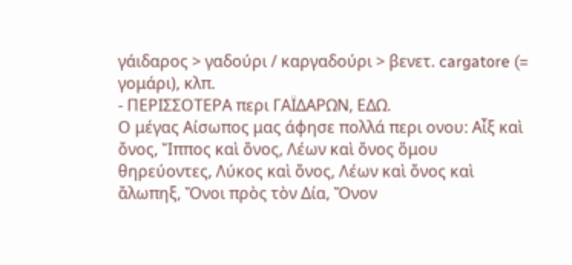γάιδαρος > γαδούρι / καργαδούρι > βενετ. cargatore (= γομάρι), κλπ.
- ΠΕΡΙΣΣΟΤΕΡΑ περι ΓΑΪΔΑΡΩΝ, ΕΔΩ.
Ο μέγας Αίσωπος μας άφησε πολλά περι ονου: Αἶξ καὶ ὄνος, Ἴππος καὶ ὄνος, Λέων καὶ ὄνος ὅμου θηρεύοντες, Λύκος καὶ ὄνος, Λέων καὶ ὄνος καὶ ἄλωπηξ, Ὄνοι πρὸς τὸν Δία, Ὄνον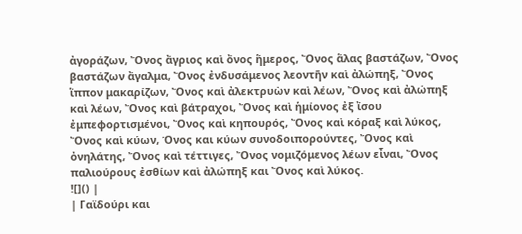ἀγοράζων, Ὄνος ἄγριος καὶ ὄνος ἥμερος, Ὄνος ἅλας βαστάζων, Ὄνος βαστάζων ἄγαλμα, Ὄνος ἐνδυσάμενος λεοντῆν καὶ ἀλώπηξ, Ὄνος ἵππον μακαρίζων, Ὄνος καὶ ἀλεκτρυὼν καὶ λέων, Ὄνος καὶ ἀλώπηξ καὶ λέων, Ὄνος καὶ βάτραχοι, Ὄνος καὶ ἡμίονος ἐξ ἴσου ἐμπεφορτισμένοι, Ὄνος καὶ κηπουρός, Ὄνος καὶ κόραξ καὶ λύκος, Ὄνος καὶ κύων, Όνος και κύων συνοδοιπορούντες, Ὄνος καὶ ὀνηλάτης, Ὄνος καὶ τέττιγες, Ὄνος νομιζόμενος λέων εἶναι, Ὄνος παλιούρους ἐσθίων καὶ ἀλώπηξ και Ὄνος καὶ λύκος.
![]() |
| Γαϊδούρι και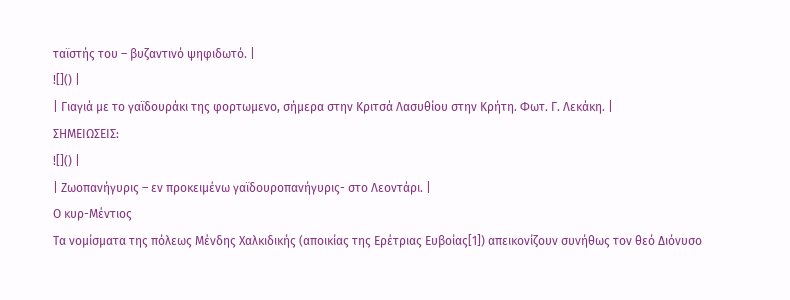ταϊστής του – βυζαντινό ψηφιδωτό. |
![]() |
| Γιαγιά με το γαϊδουράκι της φορτωμενο, σήμερα στην Κριτσά Λασυθίου στην Κρήτη. Φωτ. Γ. Λεκάκη. |
ΣΗΜΕΙΩΣΕΙΣ:
![]() |
| Ζωοπανήγυρις – εν προκειμένω γαϊδουροπανήγυρις- στο Λεοντάρι. |
Ο κυρ-Μέντιος
Τα νομίσματα της πόλεως Μένδης Χαλκιδικής (αποικίας της Ερέτριας Ευβοίας[1]) απεικονίζουν συνήθως τον θεό Διόνυσο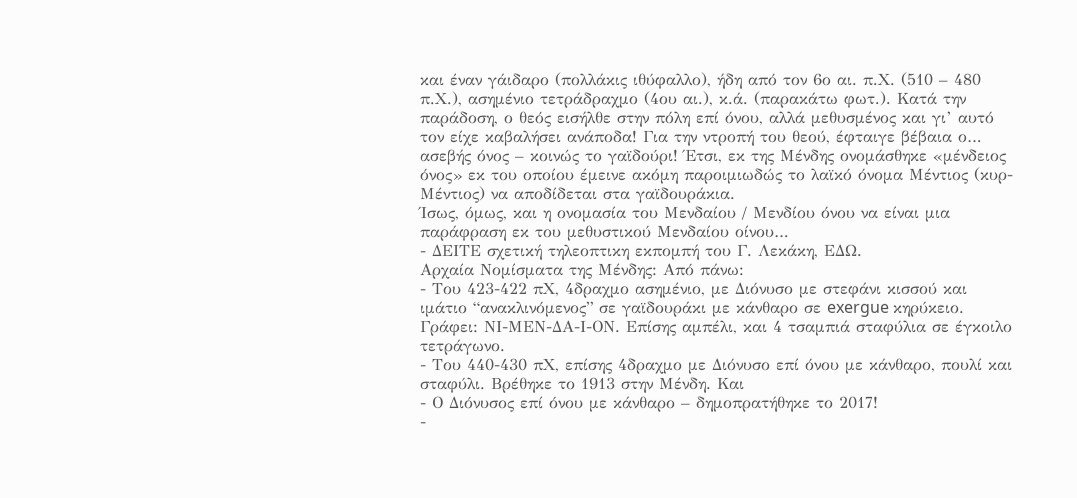και έναν γάιδαρο (πολλάκις ιθύφαλλο), ήδη από τον 6ο αι. π.Χ. (510 – 480 π.Χ.), ασημένιο τετράδραχμο (4ου αι.), κ.ά. (παρακάτω φωτ.). Κατά την παράδοση, ο θεός εισήλθε στην πόλη επί όνου, αλλά μεθυσμένος και γι’ αυτό τον είχε καβαλήσει ανάποδα! Για την ντροπή του θεού, έφταιγε βέβαια ο… ασεβής όνος – κοινώς το γαϊδούρι! Έτσι, εκ της Μένδης ονομάσθηκε «μένδειος όνος» εκ του οποίου έμεινε ακόμη παροιμιωδώς το λαϊκό όνομα Μέντιος (κυρ-Μέντιος) να αποδίδεται στα γαϊδουράκια.
Ίσως, όμως, και η ονομασία του Μενδαίου / Μενδίου όνου να είναι μια παράφραση εκ του μεθυστικού Μενδαίου οίνου…
- ΔΕΙΤΕ σχετική τηλεοπτικη εκπομπή του Γ. Λεκάκη, ΕΔΩ.
Αρχαία Νομίσματα της Μένδης: Από πάνω:
- Του 423-422 πΧ, 4δραχμο ασημένιο, με Διόνυσο με στεφάνι κισσού και ιμάτιο “ανακλινόμενος” σε γαϊδουράκι με κάνθαρο σε exergue κηρύκειο. Γράφει: ΝΙ-ΜΕΝ-ΔΑ-Ι-ΟΝ. Επίσης αμπέλι, και 4 τσαμπιά σταφύλια σε έγκοιλο τετράγωνο.
- Του 440-430 πΧ, επίσης 4δραχμο με Διόνυσο επί όνου με κάνθαρο, πουλί και σταφύλι. Βρέθηκε το 1913 στην Μένδη. Και
- Ο Διόνυσος επί όνου με κάνθαρο – δημοπρατήθηκε το 2017!
-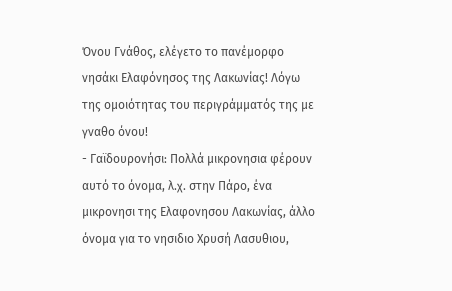Όνου Γνάθος, ελέγετο το πανέμορφο νησάκι Ελαφόνησος της Λακωνίας! Λόγω της ομοιότητας του περιγράμματός της με γναθο όνου!
- Γαϊδουρονήσι: Πολλά μικρονησια φέρουν αυτό το όνομα, λ.χ. στην Πάρο, ένα μικρονησι της Ελαφονησου Λακωνίας, άλλο όνομα για το νησιδιο Χρυσή Λασυθιου,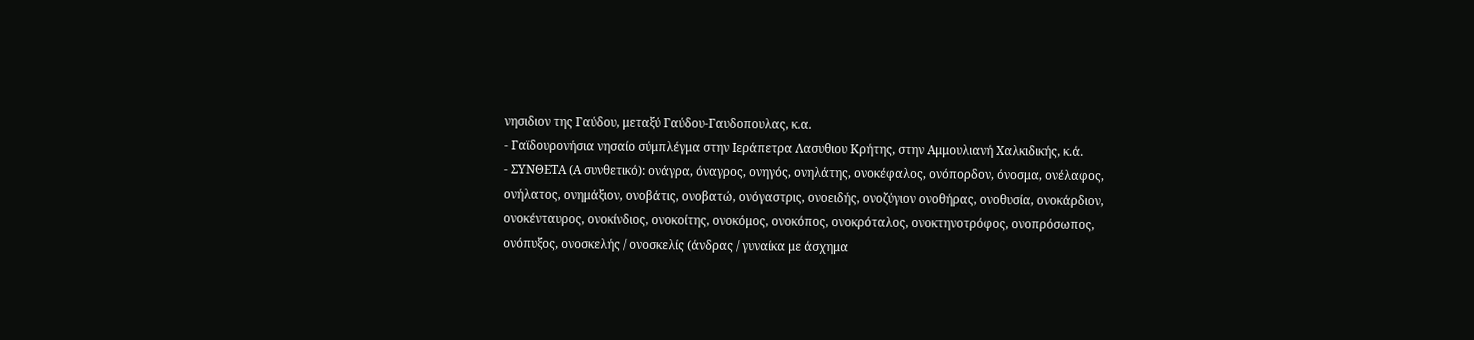νησιδιον της Γαύδου, μεταξύ Γαύδου-Γαυδοπουλας, κ.α.
- Γαϊδουρονήσια νησαίο σύμπλέγμα στην Ιεράπετρα Λασυθιου Κρήτης, στην Αμμουλιανή Χαλκιδικής, κ.ά.
- ΣΥΝΘΕΤΑ (Α συνθετικό): ονάγρα, όναγρος, ονηγός, ονηλάτης, ονοκέφαλος, ονόπορδον, όνοσμα, ονέλαφος, ονήλατος, ονημάξιον, ονοβάτις, ονοβατώ, ονόγαστρις, ονοειδής, ονοζύγιον ονοθήρας, ονοθυσία, ονοκάρδιον, ονοκένταυρος, ονοκίνδιος, ονοκοίτης, ονοκόμος, ονοκόπος, ονοκρόταλος, ονοκτηνοτρόφος, ονοπρόσωπος, ονόπυξος, ονοσκελής / ονοσκελίς (άνδρας / γυναίκα με άσχημα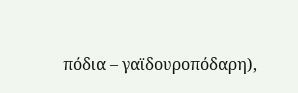πόδια – γαϊδουροπόδαρη),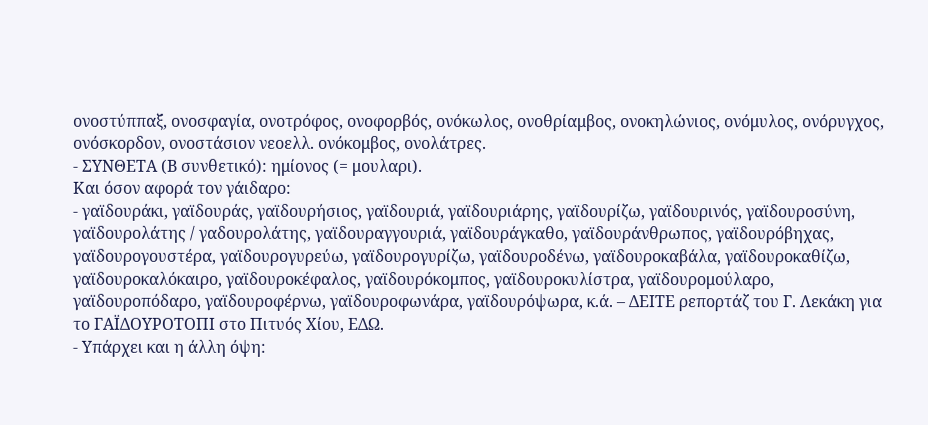ονοστύππαξ, ονοσφαγία, ονοτρόφος, ονοφορβός, ονόκωλος, ονοθρίαμβος, ονοκηλώνιος, ονόμυλος, ονόρυγχος, ονόσκορδον, ονοστάσιον νεοελλ. ονόκομβος, ονολάτρες.
- ΣΥΝΘΕΤΑ (Β συνθετικό): ημίονος (= μουλαρι).
Και όσον αφορά τον γάιδαρο:
- γαϊδουράκι, γαϊδουράς, γαϊδουρήσιος, γαϊδουριά, γαϊδουριάρης, γαϊδουρίζω, γαϊδουρινός, γαϊδουροσύνη, γαϊδουρολάτης / γαδουρολάτης, γαϊδουραγγουριά, γαϊδουράγκαθο, γαϊδουράνθρωπος, γαϊδουρόβηχας, γαϊδουρογουστέρα, γαϊδουρογυρεύω, γαϊδουρογυρίζω, γαϊδουροδένω, γαϊδουροκαβάλα, γαϊδουροκαθίζω, γαϊδουροκαλόκαιρο, γαϊδουροκέφαλος, γαϊδουρόκομπος, γαϊδουροκυλίστρα, γαϊδουρομούλαρο, γαϊδουροπόδαρο, γαϊδουροφέρνω, γαϊδουροφωνάρα, γαϊδουρόψωρα, κ.ά. – ΔΕΙΤΕ ρεπορτάζ του Γ. Λεκάκη για το ΓΑΪΔΟΥΡΟΤΟΠΙ στο Πιτυός Χίου, ΕΔΩ.
- Υπάρχει και η άλλη όψη: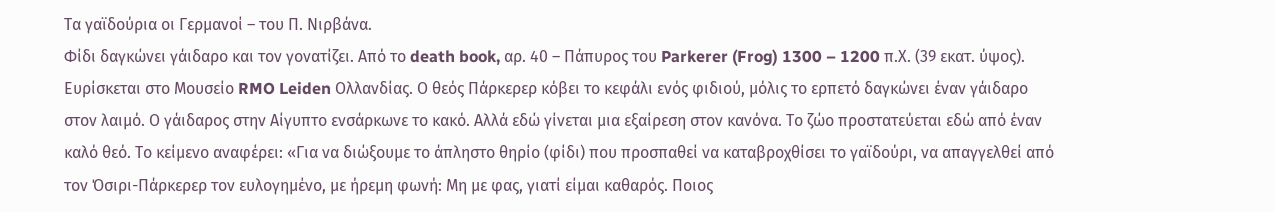Τα γαϊδούρια οι Γερμανοί – του Π. Νιρβάνα.
Φίδι δαγκώνει γάιδαρο και τον γονατίζει. Από το death book, αρ. 40 – Πάπυρος του Parkerer (Frog) 1300 – 1200 π.Χ. (39 εκατ. ύψος). Ευρίσκεται στο Μουσείο RMO Leiden Ολλανδίας. Ο θεός Πάρκερερ κόβει το κεφάλι ενός φιδιού, μόλις το ερπετό δαγκώνει έναν γάιδαρο στον λαιμό. Ο γάιδαρος στην Αίγυπτο ενσάρκωνε το κακό. Αλλά εδώ γίνεται μια εξαίρεση στον κανόνα. Το ζώο προστατεύεται εδώ από έναν καλό θεό. Το κείμενο αναφέρει: «Για να διώξουμε το άπληστο θηρίο (φίδι) που προσπαθεί να καταβροχθίσει το γαϊδούρι, να απαγγελθεί από τον Όσιρι-Πάρκερερ τον ευλογημένο, με ήρεμη φωνή: Μη με φας, γιατί είμαι καθαρός. Ποιος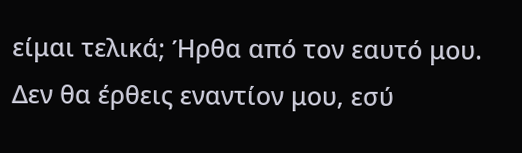είμαι τελικά; Ήρθα από τον εαυτό μου. Δεν θα έρθεις εναντίον μου, εσύ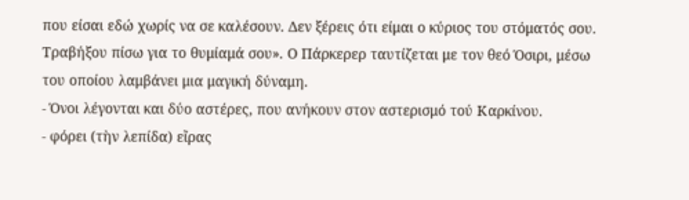που είσαι εδώ χωρίς να σε καλέσουν. Δεν ξέρεις ότι είμαι ο κύριος του στόματός σου. Τραβήξου πίσω για το θυμίαμά σου». Ο Πάρκερερ ταυτίζεται με τον θεό Όσιρι, μέσω του οποίου λαμβάνει μια μαγική δύναμη.
- Όνοι λέγονται και δύο αστέρες, που ανήκουν στον αστερισμό τού Καρκίνου.
- φόρει (τὴν λεπίδα) εἴρας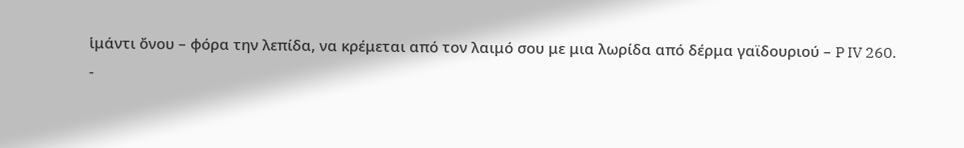ἱμάντι ὄνου – φόρα την λεπίδα, να κρέμεται από τον λαιμό σου με μια λωρίδα από δέρμα γαϊδουριού – P IV 260.
-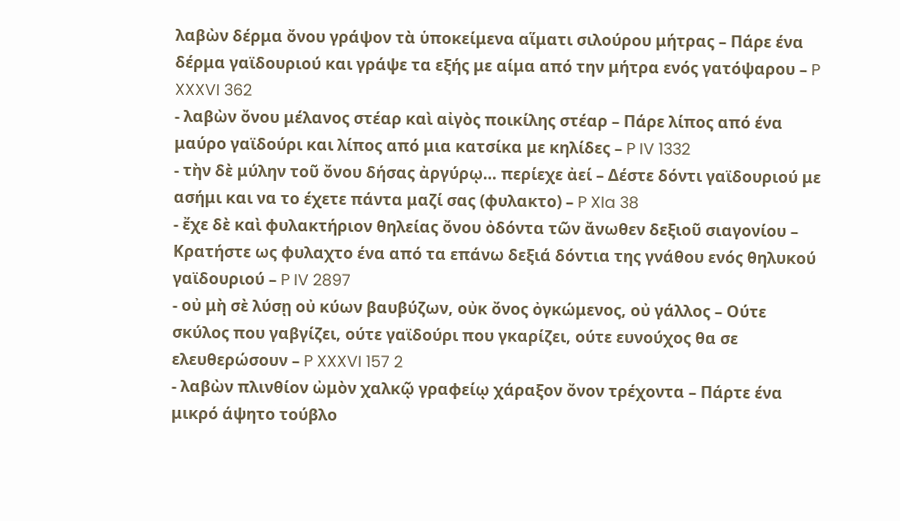λαβὼν δέρμα ὄνου γράψον τὰ ὑποκείμενα αἵματι σιλούρου μήτρας – Πάρε ένα δέρμα γαϊδουριού και γράψε τα εξής με αίμα από την μήτρα ενός γατόψαρου – P XXXVI 362
- λαβὼν ὄνου μέλανος στέαρ καὶ αἰγὸς ποικίλης στέαρ – Πάρε λίπος από ένα μαύρο γαϊδούρι και λίπος από μια κατσίκα με κηλίδες – P IV 1332
- τὴν δὲ μύλην τοῦ ὄνου δήσας ἀργύρῳ… περίεχε ἀεί – Δέστε δόντι γαϊδουριού με ασήμι και να το έχετε πάντα μαζί σας (φυλακτο) – P XIa 38
- ἔχε δὲ καὶ φυλακτήριον θηλείας ὄνου ὀδόντα τῶν ἄνωθεν δεξιοῦ σιαγονίου – Κρατήστε ως φυλαχτο ένα από τα επάνω δεξιά δόντια της γνάθου ενός θηλυκού γαϊδουριού – P IV 2897
- οὐ μὴ σὲ λύσῃ οὐ κύων βαυβύζων, οὐκ ὄνος ὀγκώμενος, οὐ γάλλος – Ούτε σκύλος που γαβγίζει, ούτε γαϊδούρι που γκαρίζει, ούτε ευνούχος θα σε ελευθερώσουν – P XXXVI 157 2
- λαβὼν πλινθίον ὠμὸν χαλκῷ γραφείῳ χάραξον ὄνον τρέχοντα – Πάρτε ένα μικρό άψητο τούβλο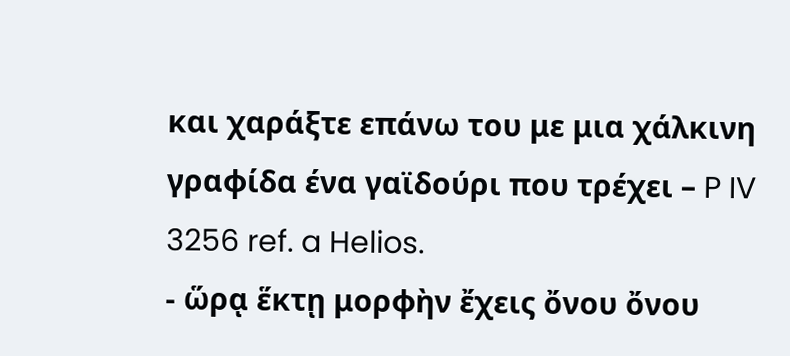και χαράξτε επάνω του με μια χάλκινη γραφίδα ένα γαϊδούρι που τρέχει – P IV 3256 ref. a Helios.
- ὥρᾳ ἕκτῃ μορφὴν ἔχεις ὄνου ὄνου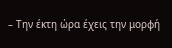– Την έκτη ώρα έχεις την μορφή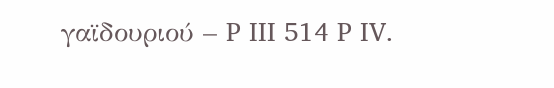γαϊδουριού – P III 514 P IV.